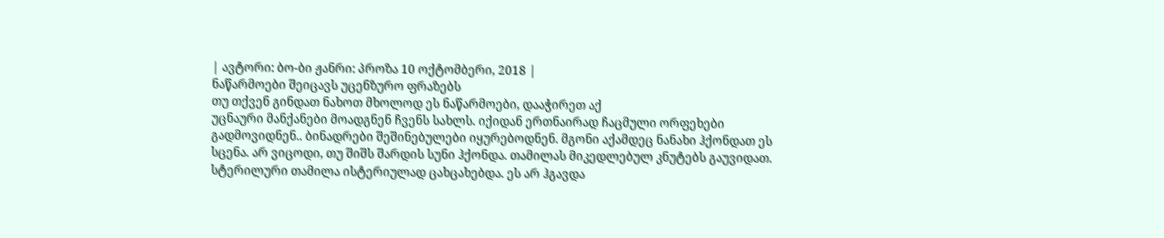| ავტორი: ბო-ბი ჟანრი: პროზა 10 ოქტომბერი, 2018 |
ნაწარმოები შეიცავს უცენზურო ფრაზებს
თუ თქვენ გინდათ ნახოთ მხოლოდ ეს ნაწარმოები, დააჭირეთ აქ
უცნაური მანქანები მოადგნენ ჩვენს სახლს. იქიდან ერთნაირად ჩაცმული ორფეხები გადმოვიდნენ.. ბინადრები შეშინებულები იყურებოდნენ. მგონი აქამდეც ნანახი ჰქონდათ ეს სცენა. არ ვიცოდი, თუ შიშს შარდის სუნი ჰქონდა. თამილას მიკედლებულ კნუტებს გაუვიდათ. სტერილური თამილა ისტერიულად ცახცახებდა. ეს არ ჰგავდა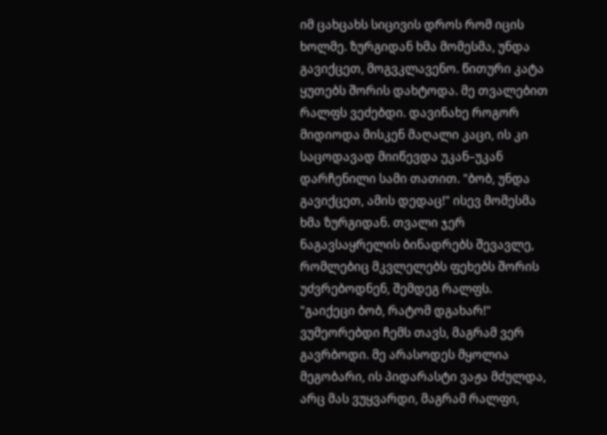იმ ცახცახს სიცივის დროს რომ იცის ხოლმე. ზურგიდან ხმა მომესმა, უნდა გავიქცეთ, მოგვკლავენო. წითური კატა ყუთებს შორის დახტოდა. მე თვალებით რალფს ვეძებდი. დავინახე როგორ მიდიოდა მისკენ მაღალი კაცი, ის კი საცოდავად მიიწევდა უკან–უკან დარჩენილი სამი თათით. "ბობ, უნდა გავიქცეთ, ამის დედაც!" ისევ მომესმა ხმა ზურგიდან. თვალი ჯერ ნაგავსაყრელის ბინადრებს შევავლე, რომლებიც მკვლელებს ფეხებს შორის უძვრებოდნენ, შემდეგ რალფს. "გაიქეცი ბობ, რატომ დგახარ!" ვუმეორებდი ჩემს თავს, მაგრამ ვერ გავრბოდი. მე არასოდეს მყოლია მეგობარი, ის პიდარასტი ვაჟა მძულდა, არც მას ვუყვარდი, მაგრამ რალფი,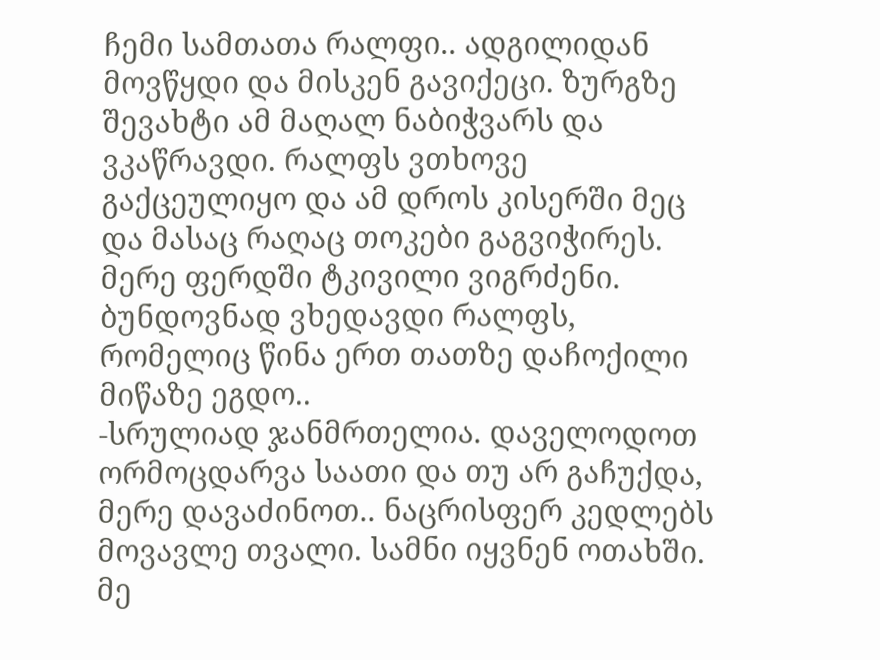ჩემი სამთათა რალფი.. ადგილიდან მოვწყდი და მისკენ გავიქეცი. ზურგზე შევახტი ამ მაღალ ნაბიჭვარს და ვკაწრავდი. რალფს ვთხოვე გაქცეულიყო და ამ დროს კისერში მეც და მასაც რაღაც თოკები გაგვიჭირეს. მერე ფერდში ტკივილი ვიგრძენი. ბუნდოვნად ვხედავდი რალფს, რომელიც წინა ერთ თათზე დაჩოქილი მიწაზე ეგდო..
-სრულიად ჯანმრთელია. დაველოდოთ ორმოცდარვა საათი და თუ არ გაჩუქდა, მერე დავაძინოთ.. ნაცრისფერ კედლებს მოვავლე თვალი. სამნი იყვნენ ოთახში. მე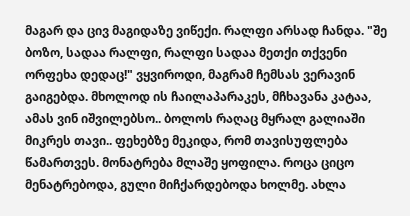მაგარ და ცივ მაგიდაზე ვიწექი. რალფი არსად ჩანდა. "შე ბოზო, სადაა რალფი, რალფი სადაა მეთქი თქვენი ორფეხა დედაც!" ვყვიროდი, მაგრამ ჩემსას ვერავინ გაიგებდა. მხოლოდ ის ჩაილაპარაკეს, მჩხავანა კატაა, ამას ვინ იშვილებსო.. ბოლოს რაღაც მყრალ გალიაში მიკრეს თავი.. ფეხებზე მეკიდა, რომ თავისუფლება წამართვეს. მონატრება მლაშე ყოფილა. როცა ციცო მენატრებოდა, გული მიჩქარდებოდა ხოლმე. ახლა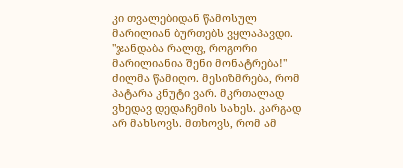კი თვალებიდან წამოსულ მარილიან ბურთებს ვყლაპავდი. "ჯანდაბა რალფ, როგორი მარილიანია შენი მონატრება!"
ძილმა წამიღო. მესიზმრება, რომ პატარა კნუტი ვარ. მკრთალად ვხედავ დედაჩემის სახეს. კარგად არ მახსოვს. მთხოვს, რომ ამ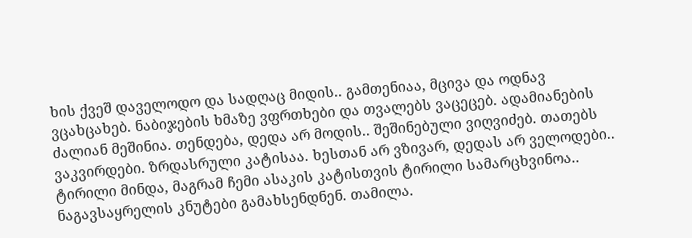ხის ქვეშ დაველოდო და სადღაც მიდის.. გამთენიაა, მცივა და ოდნავ ვცახცახებ. ნაბიჯების ხმაზე ვფრთხები და თვალებს ვაცეცებ. ადამიანების ძალიან მეშინია. თენდება, დედა არ მოდის.. შეშინებული ვიღვიძებ. თათებს ვაკვირდები. ზრდასრული კატისაა. ხესთან არ ვზივარ, დედას არ ველოდები.. ტირილი მინდა, მაგრამ ჩემი ასაკის კატისთვის ტირილი სამარცხვინოა.. ნაგავსაყრელის კნუტები გამახსენდნენ. თამილა.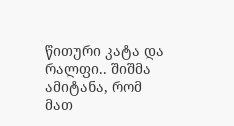წითური კატა და რალფი.. შიშმა ამიტანა, რომ მათ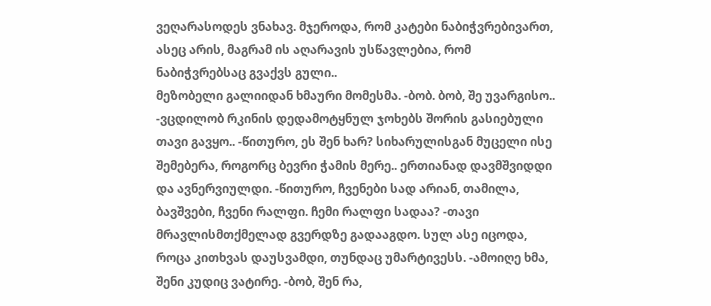ვეღარასოდეს ვნახავ. მჯეროდა, რომ კატები ნაბიჭვრებივართ, ასეც არის, მაგრამ ის აღარავის უსწავლებია, რომ ნაბიჭვრებსაც გვაქვს გული..
მეზობელი გალიიდან ხმაური მომესმა. -ბობ. ბობ, შე უვარგისო.. -ვცდილობ რკინის დედამოტყნულ ჯოხებს შორის გასიებული თავი გავყო.. -წითურო, ეს შენ ხარ? სიხარულისგან მუცელი ისე შემებერა, როგორც ბევრი ჭამის მერე.. ერთიანად დავმშვიდდი და ავნერვიულდი. -წითურო, ჩვენები სად არიან, თამილა, ბავშვები, ჩვენი რალფი. ჩემი რალფი სადაა? -თავი მრავლისმთქმელად გვერდზე გადააგდო. სულ ასე იცოდა, როცა კითხვას დაუსვამდი, თუნდაც უმარტივესს. -ამოიღე ხმა, შენი კუდიც ვატირე. -ბობ, შენ რა,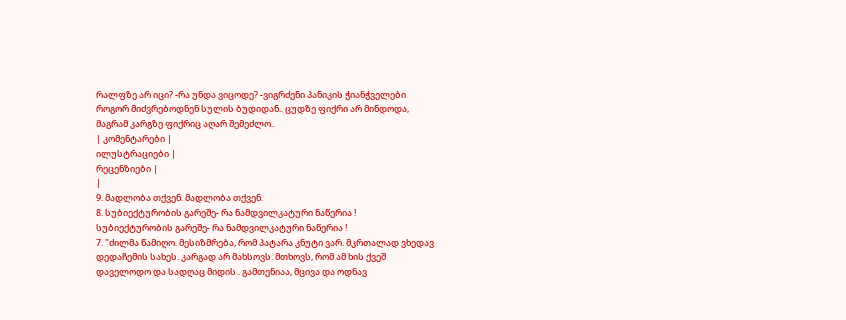რალფზე არ იცი? -რა უნდა ვიცოდე? -ვიგრძენი პანიკის ჭიანჭველები როგორ მიძვრებოდნენ სულის ბუდიდან.. ცუდზე ფიქრი არ მინდოდა, მაგრამ კარგზე ფიქრიც აღარ შემეძლო..
| კომენტარები |
ილუსტრაციები |
რეცენზიები |
|
9. მადლობა თქვენ. მადლობა თქვენ.
8. სუბიექტურობის გარეშე- რა ნამდვილკატური ნაწერია !
სუბიექტურობის გარეშე- რა ნამდვილკატური ნაწერია !
7. "ძილმა წამიღო. მესიზმრება, რომ პატარა კნუტი ვარ. მკრთალად ვხედავ დედაჩემის სახეს. კარგად არ მახსოვს. მთხოვს, რომ ამ ხის ქვეშ დაველოდო და სადღაც მიდის.. გამთენიაა, მცივა და ოდნავ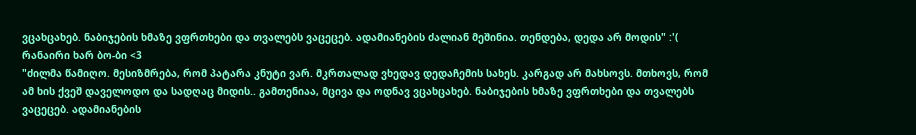ვცახცახებ. ნაბიჯების ხმაზე ვფრთხები და თვალებს ვაცეცებ. ადამიანების ძალიან მეშინია. თენდება, დედა არ მოდის" :'(
რანაირი ხარ ბო-ბი <3
"ძილმა წამიღო. მესიზმრება, რომ პატარა კნუტი ვარ. მკრთალად ვხედავ დედაჩემის სახეს. კარგად არ მახსოვს. მთხოვს, რომ ამ ხის ქვეშ დაველოდო და სადღაც მიდის.. გამთენიაა, მცივა და ოდნავ ვცახცახებ. ნაბიჯების ხმაზე ვფრთხები და თვალებს ვაცეცებ. ადამიანების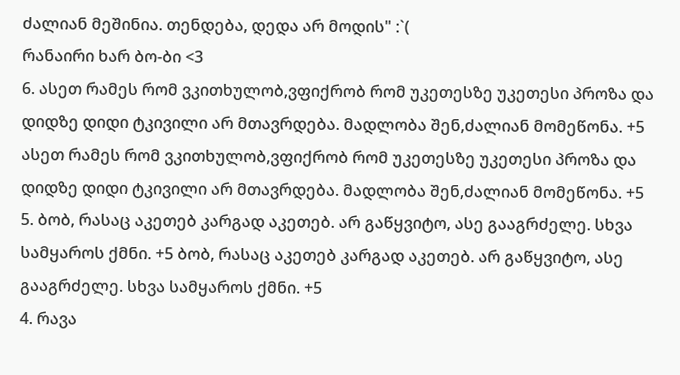ძალიან მეშინია. თენდება, დედა არ მოდის" :`(
რანაირი ხარ ბო-ბი <3
6. ასეთ რამეს რომ ვკითხულობ,ვფიქრობ რომ უკეთესზე უკეთესი პროზა და დიდზე დიდი ტკივილი არ მთავრდება. მადლობა შენ,ძალიან მომეწონა. +5
ასეთ რამეს რომ ვკითხულობ,ვფიქრობ რომ უკეთესზე უკეთესი პროზა და დიდზე დიდი ტკივილი არ მთავრდება. მადლობა შენ,ძალიან მომეწონა. +5
5. ბობ, რასაც აკეთებ კარგად აკეთებ. არ გაწყვიტო, ასე გააგრძელე. სხვა სამყაროს ქმნი. +5 ბობ, რასაც აკეთებ კარგად აკეთებ. არ გაწყვიტო, ასე გააგრძელე. სხვა სამყაროს ქმნი. +5
4. რავა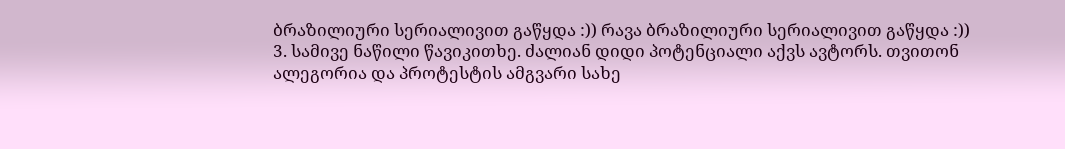ბრაზილიური სერიალივით გაწყდა :)) რავა ბრაზილიური სერიალივით გაწყდა :))
3. სამივე ნაწილი წავიკითხე. ძალიან დიდი პოტენციალი აქვს ავტორს. თვითონ ალეგორია და პროტესტის ამგვარი სახე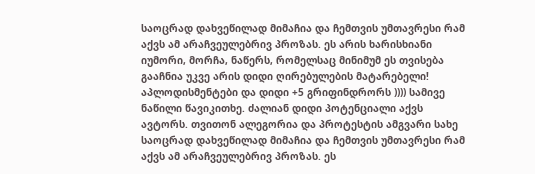საოცრად დახვეწილად მიმაჩია და ჩემთვის უმთავრესი რამ აქვს ამ არაჩვეულებრივ პროზას. ეს არის ხარისხიანი იუმორი, მორჩა, ნაწერს, რომელსაც მინიმუმ ეს თვისება გააჩნია უკვე არის დიდი ღირებულების მატარებელი! აპლოდისმენტები და დიდი +5 გრიფინდრორს )))) სამივე ნაწილი წავიკითხე. ძალიან დიდი პოტენციალი აქვს ავტორს. თვითონ ალეგორია და პროტესტის ამგვარი სახე საოცრად დახვეწილად მიმაჩია და ჩემთვის უმთავრესი რამ აქვს ამ არაჩვეულებრივ პროზას. ეს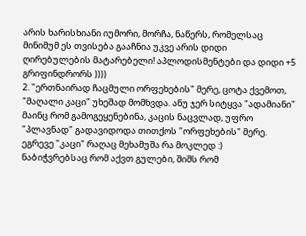არის ხარისხიანი იუმორი, მორჩა, ნაწერს, რომელსაც მინიმუმ ეს თვისება გააჩნია უკვე არის დიდი ღირებულების მატარებელი! აპლოდისმენტები და დიდი +5 გრიფინდრორს ))))
2. "ერთნაირად ჩაცმული ორფეხების" მერე, ცოტა ქვემოთ, "მაღალი კაცი" უხეშად მომხვდა. ანუ ჯერ სიტყვა "ადამიანი" მაინც რომ გამოგეყენებინა, კაცის ნაცვლად, უფრო "პლავნად" გადავიდოდა თითქოს "ორფეხების" მერე. ეგრევე "კაცი" რაღაც მეხამუშა რა მოკლედ :)
ნაბიჭვრებსაც რომ აქვთ გულები, შიშს რომ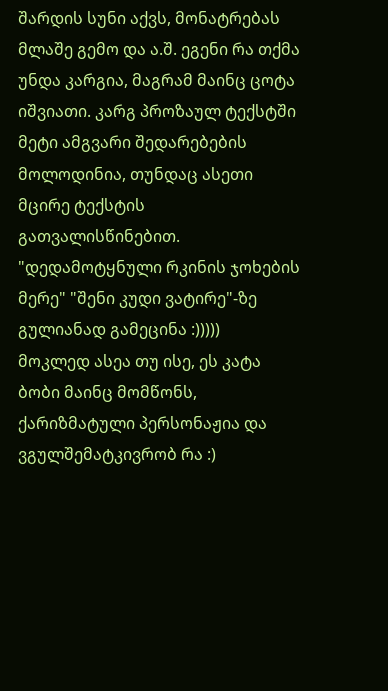შარდის სუნი აქვს, მონატრებას მლაშე გემო და ა.შ. ეგენი რა თქმა უნდა კარგია, მაგრამ მაინც ცოტა იშვიათი. კარგ პროზაულ ტექსტში მეტი ამგვარი შედარებების მოლოდინია, თუნდაც ასეთი მცირე ტექსტის გათვალისწინებით.
"დედამოტყნული რკინის ჯოხების მერე" "შენი კუდი ვატირე"-ზე გულიანად გამეცინა :)))))
მოკლედ ასეა თუ ისე, ეს კატა ბობი მაინც მომწონს, ქარიზმატული პერსონაჟია და ვგულშემატკივრობ რა :)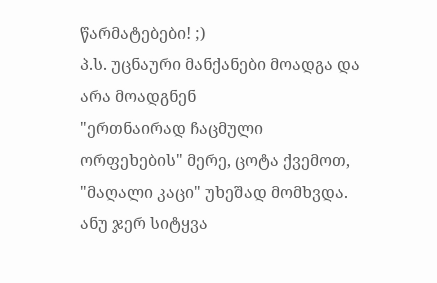წარმატებები! ;)
პ.ს. უცნაური მანქანები მოადგა და არა მოადგნენ
"ერთნაირად ჩაცმული ორფეხების" მერე, ცოტა ქვემოთ, "მაღალი კაცი" უხეშად მომხვდა. ანუ ჯერ სიტყვა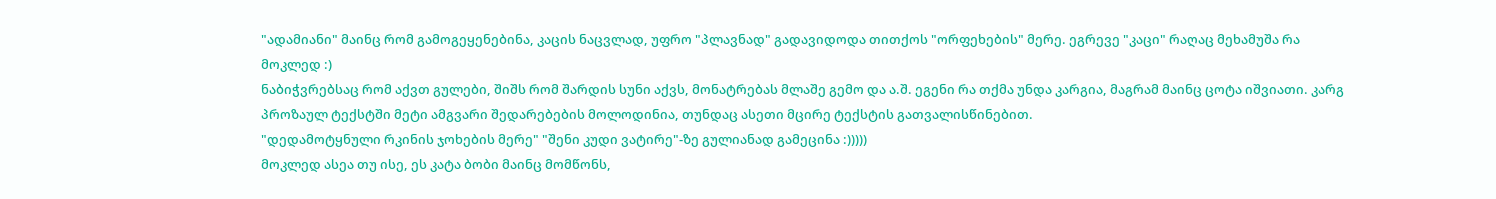"ადამიანი" მაინც რომ გამოგეყენებინა, კაცის ნაცვლად, უფრო "პლავნად" გადავიდოდა თითქოს "ორფეხების" მერე. ეგრევე "კაცი" რაღაც მეხამუშა რა მოკლედ :)
ნაბიჭვრებსაც რომ აქვთ გულები, შიშს რომ შარდის სუნი აქვს, მონატრებას მლაშე გემო და ა.შ. ეგენი რა თქმა უნდა კარგია, მაგრამ მაინც ცოტა იშვიათი. კარგ პროზაულ ტექსტში მეტი ამგვარი შედარებების მოლოდინია, თუნდაც ასეთი მცირე ტექსტის გათვალისწინებით.
"დედამოტყნული რკინის ჯოხების მერე" "შენი კუდი ვატირე"-ზე გულიანად გამეცინა :)))))
მოკლედ ასეა თუ ისე, ეს კატა ბობი მაინც მომწონს,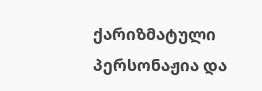ქარიზმატული პერსონაჟია და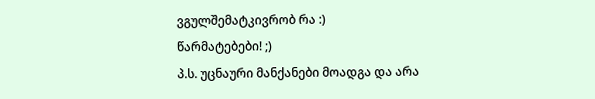ვგულშემატკივრობ რა :)
წარმატებები! ;)
პ.ს. უცნაური მანქანები მოადგა და არა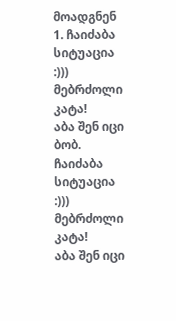მოადგნენ
1. ჩაიძაბა სიტუაცია :)))
მებრძოლი კატა!
აბა შენ იცი ბობ. ჩაიძაბა სიტუაცია :)))
მებრძოლი კატა!
აბა შენ იცი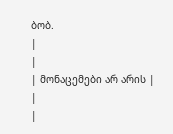ბობ.
|
|
| მონაცემები არ არის |
|
|